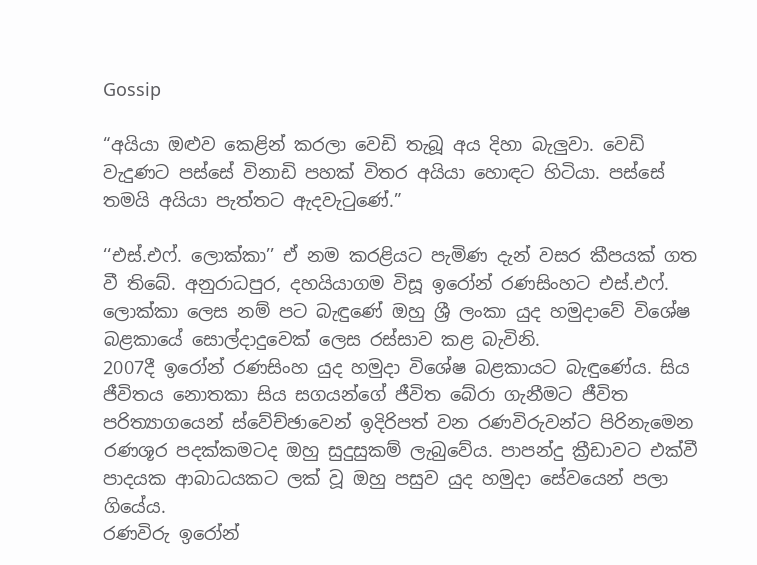Gossip

“අයියා ඔළුව කෙළින් කරලා වෙඩි තැබූ අය දිහා බැලුවා. වෙඩි වැදුණට පස්සේ විනාඩි පහක් විතර අයියා හොඳට හිටියා. පස්සේ තමයි අයියා පැත්තට ඇදවැටුණේ.”

‘‘එස්.එෆ්. ලොක්කා’’ ඒ නම කරළියට පැමිණ දැන් වසර කීපයක් ගත වී තිබේ. අනුරාධපුර, දහයියාගම විසූ ඉරෝන් රණසිංහට එස්.එෆ්. ලොක්කා ලෙස නම් පට බැඳුණේ ඔහු ශ්‍රී ලංකා යුද හමුදාවේ විශේෂ බළකායේ සොල්දාදුවෙක් ලෙස රස්සාව කළ බැවිනි.
2007දී ඉරෝන් රණසිංහ යුද හමුදා විශේෂ බළකායට බැඳුණේය. සිය ජීවිතය නොතකා සිය සගයන්ගේ ජීවිත බේරා ගැනීමට ජීවිත පරිත්‍යාගයෙන් ස්වේච්ඡාවෙන් ඉදිරිපත් වන රණවිරුවන්ට පිරිනැමෙන රණශූර පදක්කමටද ඔහු සුදුසුකම් ලැබුවේය. පාපන්දු ක්‍රීඩාවට එක්වී පාදයක ආබාධයකට ලක් වූ ඔහු පසුව යුද හමුදා සේවයෙන් පලා ගියේය.
රණවිරු ඉරෝන්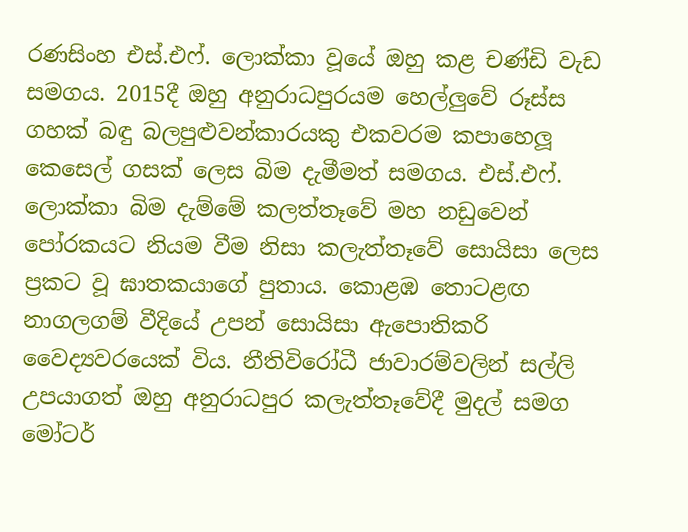රණසිංහ එස්.එෆ්. ලොක්කා වූයේ ඔහු කළ චණ්ඩි වැඩ සමගය. 2015දී ඔහු අනුරාධපුරයම හෙල්ලුවේ රූස්ස ගහක් බඳු බලපුළුවන්කාරයකු එකවරම කපාහෙලූ කෙසෙල් ගසක් ලෙස බිම දැමීමත් සමගය. එස්.එෆ්. ලොක්කා බිම දැම්මේ කලත්තෑවේ මහ නඩුවෙන් පෝරකයට නියම වීම නිසා කලැත්තෑවේ සොයිසා ලෙස ප්‍රකට වූ ඝාතකයාගේ පුතාය. කොළඹ තොටළඟ නාගලගම් වීදියේ උපන් සොයිසා ඇපොතිකරි වෛද්‍යවරයෙක් විය. නීතිවිරෝධී ජාවාරම්වලින් සල්ලි උපයාගත් ඔහු අනුරාධපුර කලැත්තෑවේදී මුදල් සමග මෝටර්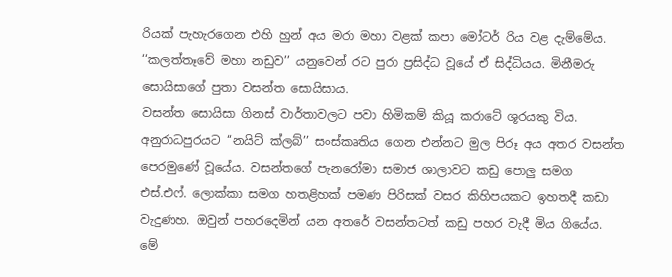රියක් පැහැරගෙන එහි හුන් අය මරා මහා වළක් කපා මෝටර් රිය වළ දැම්මේය. ‘‘කලත්තෑවේ මහා නඩුව’’ යනුවෙන් රට පුරා ප්‍රසිද්ධ වූයේ ඒ සිද්ධියය. මිනීමරු සොයිසාගේ පුතා වසන්ත සොයිසාය.
වසන්ත සොයිසා ගිනස් වාර්තාවලට පවා හිමිකම් කියූ කරාටේ ශූරයකු විය. අනුරාධපුරයට ‘‘නයිට් ක්ලබ්’’ සංස්කෘතිය ගෙන එන්නට මුල පිරූ අය අතර වසන්ත පෙරමුණේ වූයේය. වසන්තගේ පැනරෝමා සමාජ ශාලාවට කඩු පොලු සමග එස්.එෆ්. ලොක්කා සමග හතළිහක් පමණ පිරිසක් වසර කිහිපයකට ඉහතදී කඩා වැදුණහ. ඔවුන් පහරදෙමින් යන අතරේ වසන්තටත් කඩු පහර වැදී මිය ගියේය.
මේ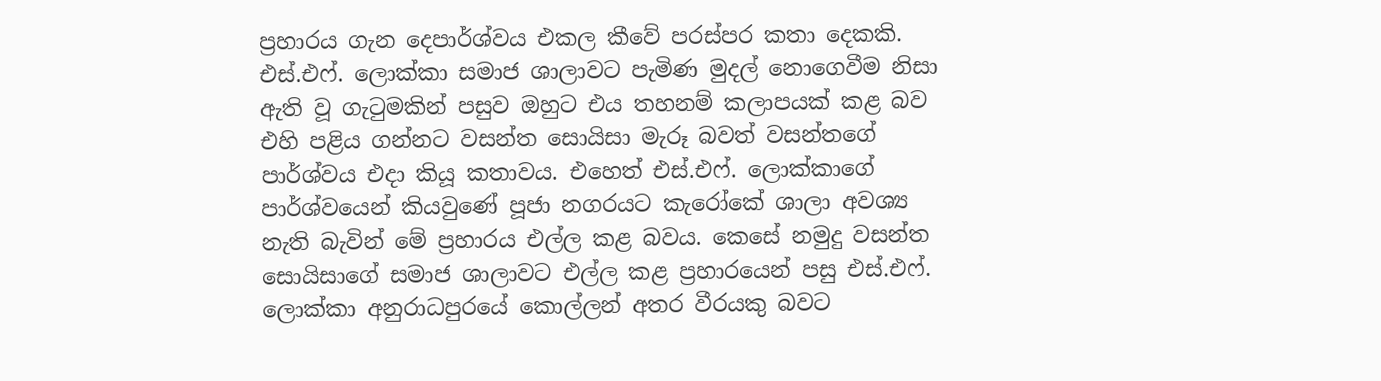ප්‍රහාරය ගැන දෙපාර්ශ්වය එකල කීවේ පරස්පර කතා දෙකකි. එස්.එෆ්. ලොක්කා සමාජ ශාලාවට පැමිණ මුදල් නොගෙවීම නිසා ඇති වූ ගැටුමකින් පසුව ඔහුට එය තහනම් කලාපයක් කළ බව එහි පළිය ගන්නට වසන්ත සොයිසා මැරූ බවත් වසන්තගේ පාර්ශ්වය එදා කියූ කතාවය. එහෙත් එස්.එෆ්. ලොක්කාගේ පාර්ශ්වයෙන් කියවුණේ පූජා නගරයට කැරෝකේ ශාලා අවශ්‍ය නැති බැවින් මේ ප්‍රහාරය එල්ල කළ බවය. කෙසේ නමුදු වසන්ත සොයිසාගේ සමාජ ශාලාවට එල්ල කළ ප්‍රහාරයෙන් පසු එස්.එෆ්. ලොක්කා අනුරාධපුරයේ කොල්ලන් අතර වීරයකු බවට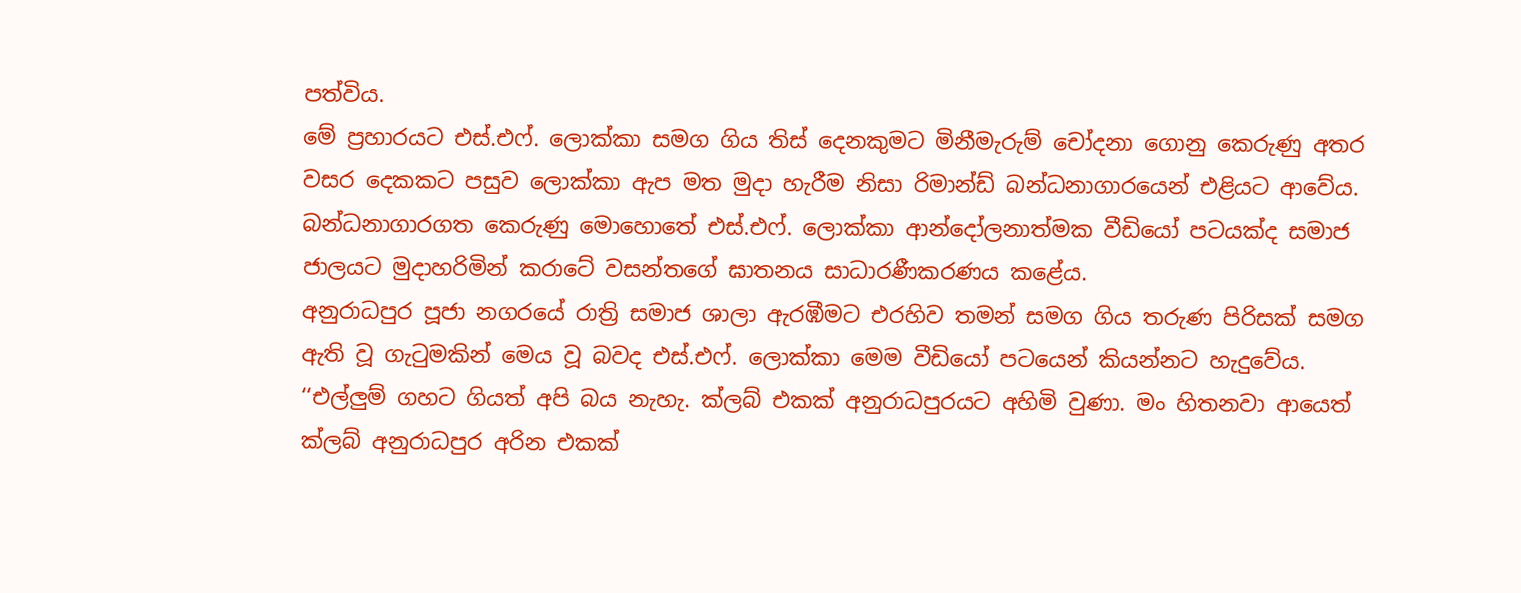පත්විය.
මේ ප්‍රහාරයට එස්.එෆ්. ලොක්කා සමග ගිය තිස් දෙනකුමට මිනීමැරුම් චෝදනා ගොනු කෙරුණු අතර වසර දෙකකට පසුව ලොක්කා ඇප මත මුදා හැරීම නිසා රිමාන්ඩ් බන්ධනාගාරයෙන් එළියට ආවේය.
බන්ධනාගාරගත කෙරුණු මොහොතේ එස්.එෆ්. ලොක්කා ආන්දෝලනාත්මක වීඩියෝ පටයක්ද සමාජ ජාලයට මුදාහරිමින් කරාටේ වසන්තගේ ඝාතනය සාධාරණීකරණය කළේය.
අනුරාධපුර පූජා නගරයේ රාත්‍රි සමාජ ශාලා ඇරඹීමට එරහිව තමන් සමග ගිය තරුණ පිරිසක් සමග ඇති වූ ගැටුමකින් මෙය වූ බවද එස්.එෆ්. ලොක්කා මෙම වීඩියෝ පටයෙන් කියන්නට හැදුවේය.
‘‘එල්ලුම් ගහට ගියත් අපි බය නැහැ. ක්ලබ් එකක් අනුරාධපුරයට අහිමි වුණා. මං හිතනවා ආයෙත් ක්ලබ් අනුරාධපුර අරින එකක්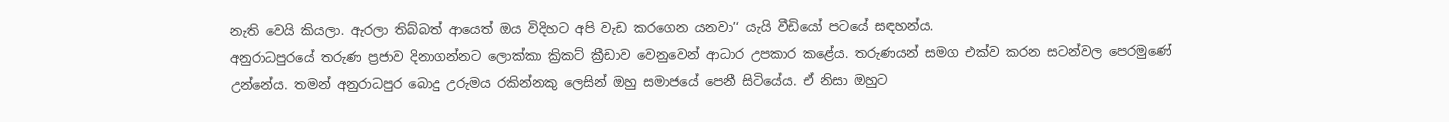නැති වෙයි කියලා. ඇරලා තිබ්බත් ආයෙත් ඔය විදිහට අපි වැඩ කරගෙන යනවා’‘ යැයි වීඩියෝ පටයේ සඳහන්ය.
අනුරාධපුරයේ තරුණ ප්‍රජාව දිනාගන්නට ලොක්කා ක්‍රිකට් ක්‍රීඩාව වෙනුවෙන් ආධාර උපකාර කළේය. තරුණයන් සමග එක්ව කරන සටන්වල පෙරමුණේ උන්නේය. තමන් අනුරාධපුර බොදු උරුමය රකින්නකු ලෙසින් ඔහු සමාජයේ පෙනී සිටියේය. ඒ නිසා ඔහුට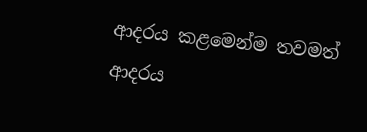ආදරය කළමෙන්ම තවමත් ආදරය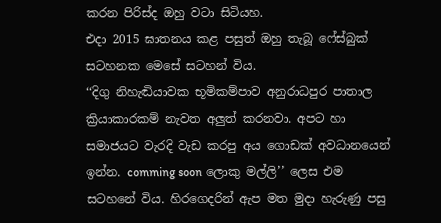කරන පිරිස්ද ඔහු වටා සිටියහ.
එදා 2015 ඝාතනය කළ පසුත් ඔහු තැබූ ෆේස්බුක් සටහනක මෙසේ සටහන් විය.
‘‘දිගු නිහැඬියාවක භූමිකම්පාව අනුරාධපුර පාතාල ක්‍රියාකාරකම් නැවත අලුත් කරනවා. අපට හා සමාජයට වැරදි වැඩ කරපු අය ගොඩක් අවධානයෙන් ඉන්න. comming soon ලොකු මල්ලි’’ ලෙස එම සටහනේ විය. හිරගෙදරින් ඇප මත මුදා හැරුණු පසු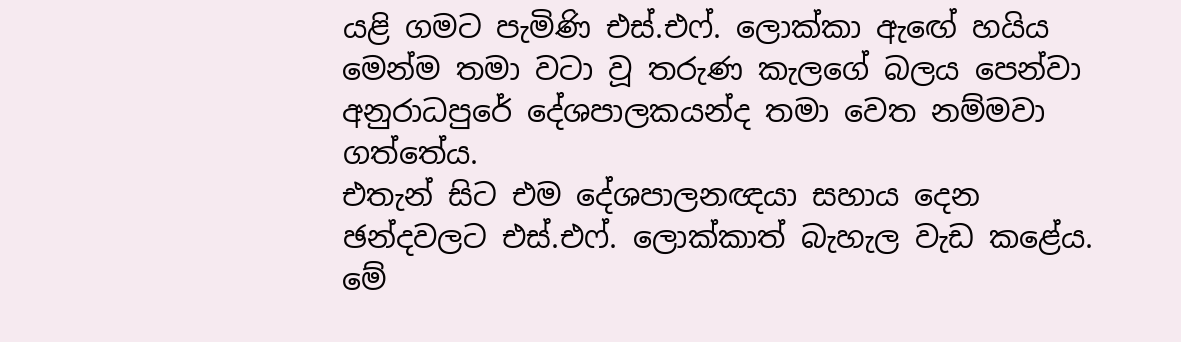යළි ගමට පැමිණි එස්.එෆ්. ලොක්කා ඇඟේ හයිය මෙන්ම තමා වටා වූ තරුණ කැලගේ බලය පෙන්වා අනුරාධපුරේ දේශපාලකයන්ද තමා වෙත නම්මවා ගත්තේය.
එතැන් සිට එම දේශපාලනඥයා සහාය දෙන ඡන්දවලට එස්.එෆ්. ලොක්කාත් බැහැල වැඩ කළේය. මේ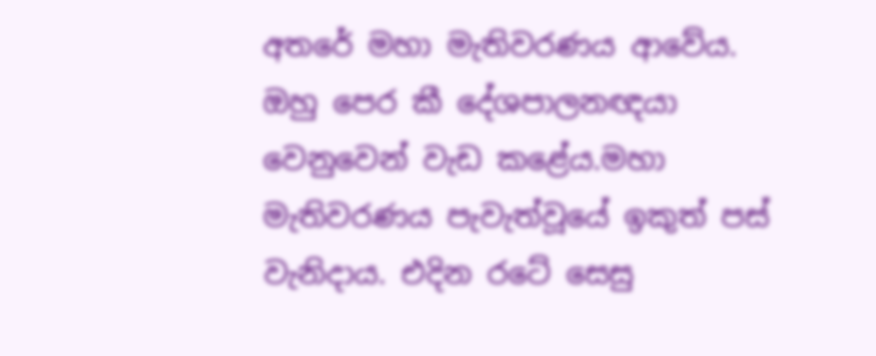අතරේ මහා මැතිවරණය ආවේය. ඔහු පෙර කී දේශපාලනඥයා වෙනුවෙන් වැඩ කළේය.මහා මැතිවරණය පැවැත්වූයේ ඉකුත් පස් වැනිදාය. එදින රටේ සෙසු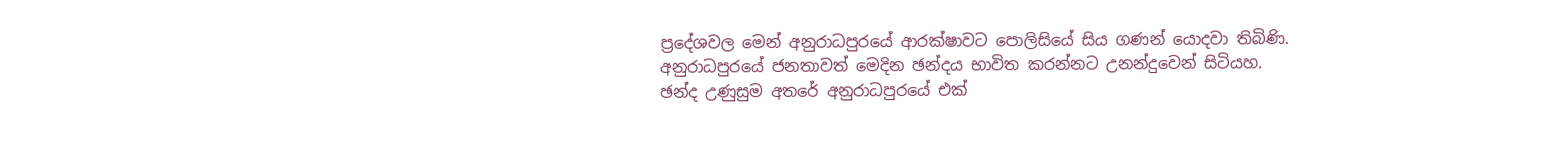ප්‍රදේශවල මෙන් අනුරාධපුරයේ ආරක්ෂාවට පොලිසියේ සිය ගණන් යොදවා තිබිණි.
අනුරාධපුරයේ ජනතාවත් මෙදින ඡන්දය භාවිත කරන්නට උනන්දුවෙන් සිටියහ.
ඡන්ද උණුසුම අතරේ අනුරාධපුරයේ එක්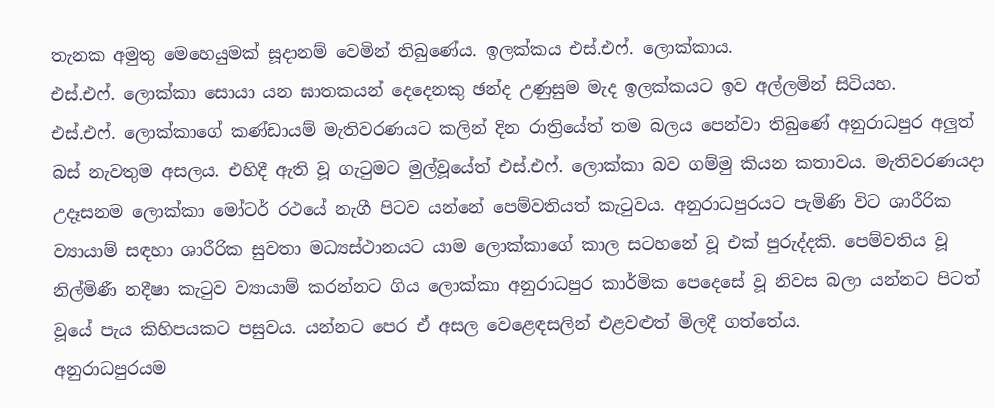තැනක අමුතු මෙහෙයුමක් සූදානම් වෙමින් තිබුණේය. ඉලක්කය එස්.එෆ්. ලොක්කාය.
එස්.එෆ්. ලොක්කා සොයා යන ඝාතකයන් දෙදෙනකු ඡන්ද උණුසුම මැද ඉලක්කයට ඉව අල්ලමින් සිටියහ.
එස්.එෆ්. ලොක්කාගේ කණ්ඩායම් මැතිවරණයට කලින් දින රාත්‍රියේත් තම බලය පෙන්වා තිබුණේ අනුරාධපුර අලුත් බස් නැවතුම අසලය. එහිදී ඇති වූ ගැටුමට මුල්වූයේත් එස්.එෆ්. ලොක්කා බව ගම්මු කියන කතාවය. මැතිවරණයදා උදෑසනම ලොක්කා මෝටර් රථයේ නැගී පිටව යන්නේ පෙම්වතියත් කැටුවය. අනුරාධපුරයට පැමිණි විට ශාරීරික ව්‍යායාම් සඳහා ශාරීරික සුවතා මධ්‍යස්ථානයට යාම ලොක්කාගේ කාල සටහනේ වූ එක් පුරුද්දකි. පෙම්වතිය වූ නිල්මිණී නදීෂා කැටුව ව්‍යායාම් කරන්නට ගිය ලොක්කා අනුරාධපුර කාර්මික පෙදෙසේ වූ නිවස බලා යන්නට පිටත් වූයේ පැය කිහිපයකට පසුවය. යන්නට පෙර ඒ අසල වෙළෙඳසලින් එළවළුත් මිලදී ගත්තේය.
අනුරාධපුරයම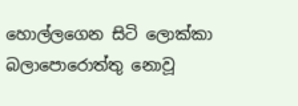හොල්ලගෙන සිටි ලොක්කා බලාපොරොත්තු නොවූ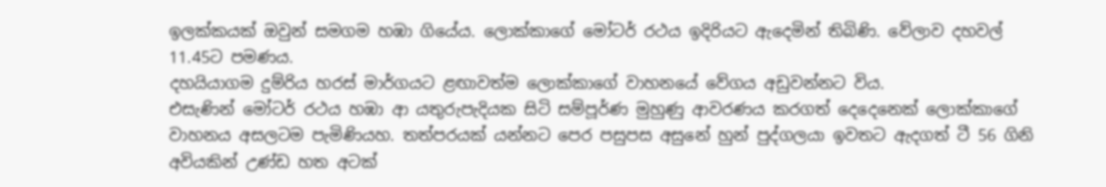ඉලක්කයක් ඔවුන් සමගම හඹා ගියේය. ලොක්කාගේ මෝටර් රථය ඉදිරියට ඇදෙමින් තිබිණි. වේලාව දහවල් 11.45ට පමණය.
දහයියාගම දුම්රිය හරස් මාර්ගයට ළඟාවත්ම ලොක්කාගේ වාහනයේ වේගය අඩුවන්නට විය.
එසැණින් මෝටර් රථය හඹා ආ යතුරුපැදියක සිටි සම්පූර්ණ මුහුණු ආවරණය කරගත් දෙදෙනෙක් ලොක්කාගේ වාහනය අසලටම පැමිණියහ. තත්පරයක් යන්නට පෙර පසුපස අසුනේ හුන් පුද්ගලයා ඉවතට ඇදගත් ටී 56 ගිනි අවියකින් උණ්ඩ හත අටක්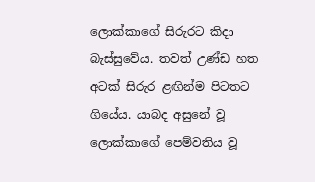ලොක්කාගේ සිරුරට කිදා බැස්සුවේය. තවත් උණ්ඩ හත අටක් සිරුර ළඟින්ම පිටතට ගියේය. යාබද අසුනේ වූ ලොක්කාගේ පෙම්වතිය වූ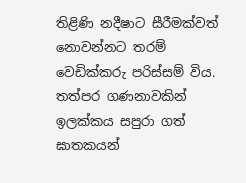තිළිණි නදීෂාට සීරීමක්වත් නොවන්නට තරම් වෙඩික්කරු පරිස්සම් විය. තත්පර ගණනාවකින් ඉලක්කය සපුරා ගත් ඝාතකයන්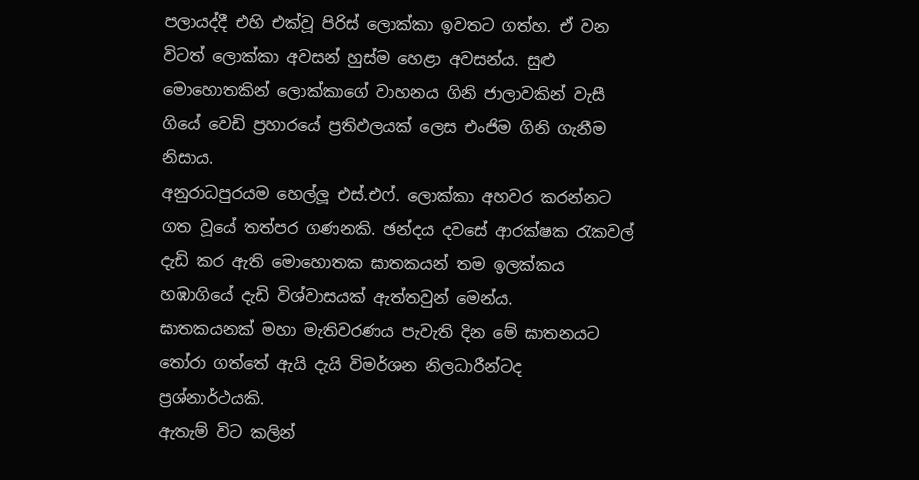පලායද්දී එහි එක්වූ පිරිස් ලොක්කා ඉවතට ගත්හ. ඒ වන විටත් ලොක්කා අවසන් හුස්ම හෙළා අවසන්ය. සුළු මොහොතකින් ලොක්කාගේ වාහනය ගිනි ජාලාවකින් වැසී ගියේ වෙඩි ප්‍රහාරයේ ප්‍රතිඵලයක් ලෙස එංජිම ගිනි ගැනීම නිසාය.
අනුරාධපුරයම හෙල්ලූ එස්.එෆ්. ලොක්කා අහවර කරන්නට ගත වූයේ තත්පර ගණනකි. ඡන්දය දවසේ ආරක්ෂක රැකවල් දැඩි කර ඇති මොහොතක ඝාතකයන් තම ඉලක්කය හඹාගියේ දැඩි විශ්වාසයක් ඇත්තවුන් මෙන්ය.
ඝාතකයනක් මහා මැතිවරණය පැවැති දින මේ ඝාතනයට තෝරා ගත්තේ ඇයි දැයි විමර්ශන නිලධාරීන්ටද ප්‍රශ්නාර්ථයකි.
ඇතැම් විට කලින්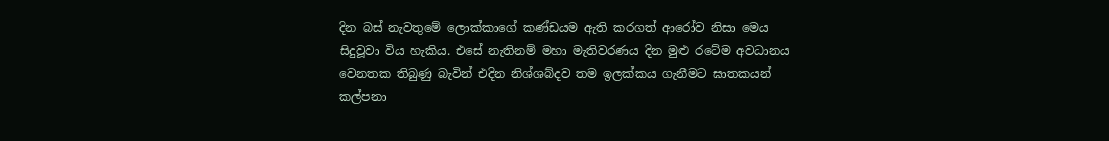දින බස් නැවතුමේ ලොක්කාගේ කණ්ඩයම ඇති කරගත් ආරෝව නිසා මෙය සිදුවූවා විය හැකිය. එසේ නැතිනම් මහා මැතිවරණය දින මුළු රටේම අවධානය වෙනතක තිබුණු බැවින් එදින නිශ්ශබ්දව තම ඉලක්කය ගැනීමට ඝාතකයන් කල්පනා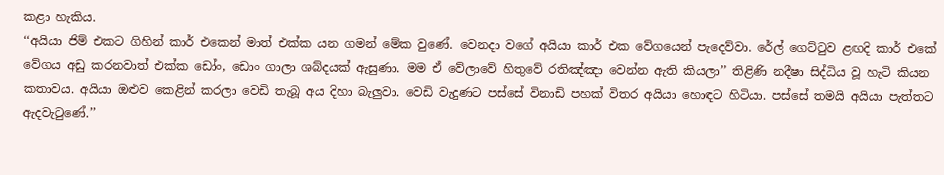කළා හැකිය.
‘‘අයියා ජිම් එකට ගිහින් කාර් එකෙන් මාත් එක්ක යන ගමන් මේක වුණේ. වෙනදා වගේ අයියා කාර් එක වේගයෙන් පැදෙව්වා. රේල් ගෙට්ටුව ළඟදි කාර් එකේ වේගය අඩු කරනවාත් එක්ක ඩෝං, ඩොං ගාලා ශබ්දයක් ඇසුණා. මම ඒ වේලාවේ හිතුවේ රතිඤ්ඤා වෙන්න ඇති කියලා’’ තිළිණි නදීෂා සිද්ධිය වූ හැටි කියන කතාවය. අයියා ඔළුව කෙළින් කරලා වෙඩි තැබූ අය දිහා බැලුවා. වෙඩි වැදුණට පස්සේ විනාඩි පහක් විතර අයියා හොඳට හිටියා. පස්සේ තමයි අයියා පැත්තට ඇදවැටුණේ.’’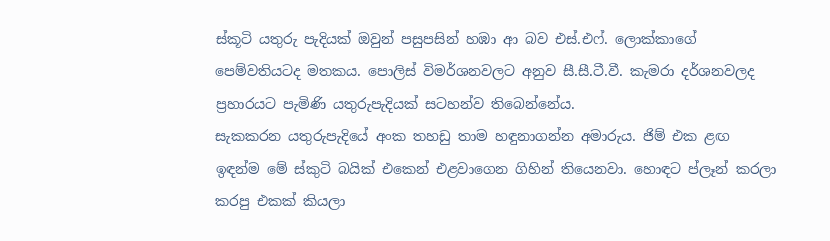ස්කූටි යතුරු පැදියක් ඔවුන් පසුපසින් හඹා ආ බව එස්.එෆ්. ලොක්කාගේ පෙම්වතියටද මතකය. පොලිස් විමර්ශනවලට අනුව සී.සී.ටී.වී. කැමරා දර්ශනවලද ප්‍රහාරයට පැමිණි යතුරුපැදියක් සටහන්ව තිබෙන්නේය.
සැකකරන යතුරුපැදියේ අංක තහඩු තාම හඳුනාගන්න අමාරුය. ජිම් එක ළඟ ඉඳන්ම මේ ස්කුටි බයික් එකෙන් එළවාගෙන ගිහින් තියෙනවා. හොඳට ප්ලෑන් කරලා කරපු එකක් කියලා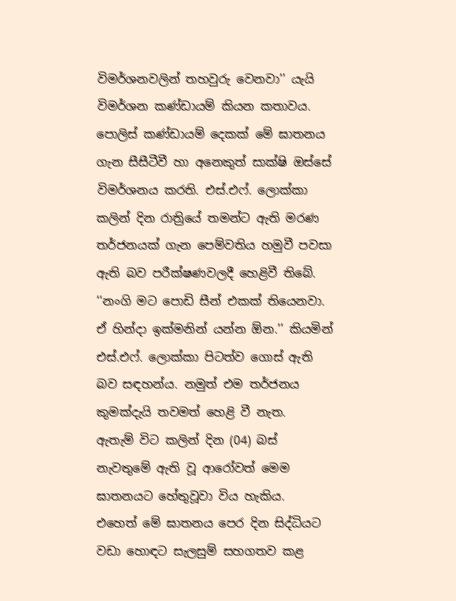විමර්ශනවලින් තහවුරු වෙනවා’’ යැයි විමර්ශන කණ්ඩායම් කියන කතාවය.
පොලිස් කණ්ඩායම් දෙකක් මේ ඝාතනය ගැන සීසීටීවී හා අනෙකුත් සාක්ෂි ඔස්සේ විමර්ශනය කරති. එස්.එෆ්. ලොක්කා කලින් දින රාත්‍රියේ තමන්ට ඇති මරණ තර්ජනයක් ගැන පෙම්වතිය හමුවී පවසා ඇති බව පරීක්ෂණවලදී හෙළිවී තිබේ. ‘‘නංගි මට පොඩි සීන් එකක් තියෙනවා. ඒ හින්දා ඉක්මනින් යන්න ඕන.’’ කියමින් එස්.එෆ්. ලොක්කා පිටත්ව ගොස් ඇති බව සඳහන්ය. නමුත් එම තර්ජනය කුමක්දැයි තවමත් හෙළි වී නැත.
ඇතැම් විට කලින් දින (04) බස් නැවතුමේ ඇති වූ ආරෝවත් මෙම ඝාතනයට හේතුවූවා විය හැකිය.
එහෙත් මේ ඝාතනය පෙර දින සිද්ධියට වඩා හොඳට සැලසුම් සහගතව කළ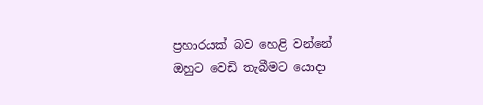ප්‍රහාරයක් බව හෙළි වන්නේ ඔහුට වෙඩි තැබීමට යොදා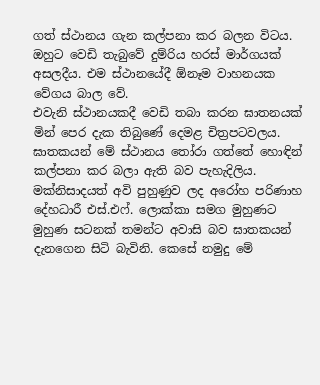ගත් ස්ථානය ගැන කල්පනා කර බලන විටය. ඔහුට වෙඩි තැබුවේ දුම්රිය හරස් මාර්ගයක් අසලදීය. එම ස්ථානයේදී ඕනෑම වාහනයක වේගය බාල වේ.
එවැනි ස්ථානයකදී වෙඩි තබා කරන ඝාතනයක් මින් පෙර දැක තිබුණේ දෙමළ චිත්‍රපටවලය. ඝාතකයන් මේ ස්ථානය තෝරා ගත්තේ හොඳින් කල්පනා කර බලා ඇති බව පැහැදිලිය. මක්නිසාදයත් අවි පුහුණුව ලද අරෝහ පරිණාහ දේහධාරී එස්.එෆ්. ලොක්කා සමග මුහුණට මුහුණ සටනක් තමන්ට අවාසි බව ඝාතකයන් දැනගෙන සිටි බැවිනි. කෙසේ නමුදු මේ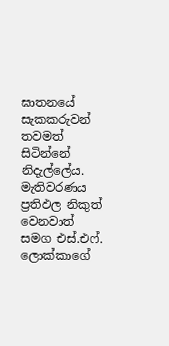ඝාතනයේ සැකකරුවන් තවමත් සිටින්නේ නිදැල්ලේය. මැතිවරණය ප්‍රතිඵල නිකුත් වෙනවාත් සමග එස්.එෆ්. ලොක්කාගේ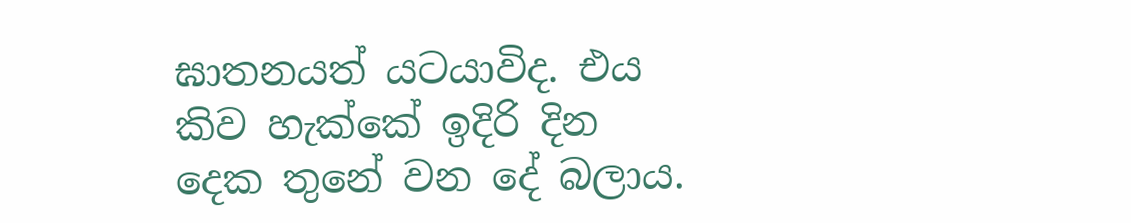ඝාතනයත් යටයාවිද. එය කිව හැක්කේ ඉදිරි දින දෙක තුනේ වන දේ බලාය.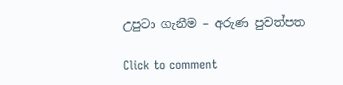උපුටා ගැනීම – අරුණ පුවත්පත

Click to comment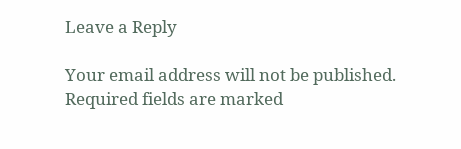Leave a Reply

Your email address will not be published. Required fields are marked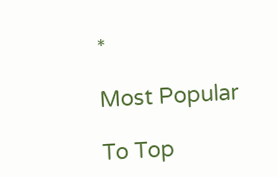*

Most Popular

To Top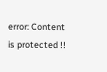error: Content is protected !!